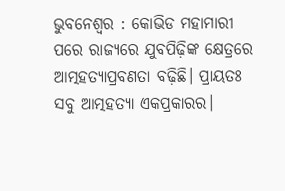ଭୁବନେଶ୍ବର : କୋଭିଡ ମହାମାରୀ ପରେ ରାଜ୍ୟରେ ଯୁବପିଢ଼ିଙ୍କ କ୍ଷେତ୍ରରେ ଆତ୍ମହତ୍ୟାପ୍ରବଣତା ବଢ଼ିଛି। ପ୍ରାୟତଃ ସବୁ ଆତ୍ମହତ୍ୟା ଏକପ୍ରକାରର।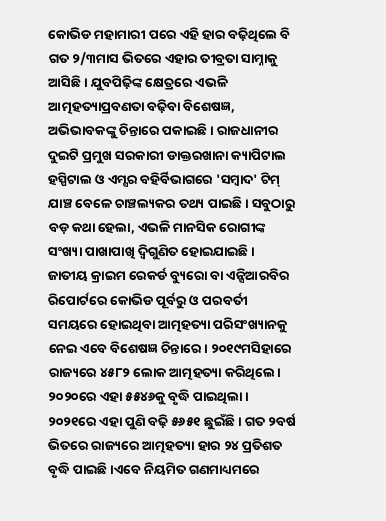କୋଭିଡ ମହାମାରୀ ପରେ ଏହି ହାର ବଢ଼ିଥିଲେ ବି ଗତ ୨/୩ମାସ ଭିତରେ ଏହାର ତୀବ୍ରତା ସାମ୍ନାକୁ ଆସିଛି। ଯୁବପିଢ଼ିଙ୍କ କ୍ଷେତ୍ରରେ ଏଭଳି ଆତ୍ମହତ୍ୟାପ୍ରବଣତା ବଢ଼ିବା ବିଶେଷଜ୍ଞ, ଅଭିଭାବକଙ୍କୁ ଚିନ୍ତାରେ ପକାଇଛି। ରାଜଧାନୀର ଦୁଇଟି ପ୍ରମୁଖ ସରକାରୀ ଡାକ୍ତରଖାନା କ୍ୟାପିଟାଲ ହସ୍ପିଟାଲ ଓ ଏମ୍ସର ବହିର୍ବିଭାଗରେ 'ସମ୍ବାଦ' ଟିମ୍ ଯାଞ୍ଚ ବେଳେ ଚାଞ୍ଚଲ୍ୟକର ତଥ୍ୟ ପାଇଛି। ସବୁଠାରୁ ବଡ଼ କଥା ହେଲା, ଏଭଳି ମାନସିକ ରୋଗୀଙ୍କ ସଂଖ୍ୟା ପାଖାପାଖି ଦ୍ବିଗୁଣିତ ହୋଇଯାଇଛି।
ଜାତୀୟ କ୍ରାଇମ ରେକର୍ଡ ବ୍ୟୁରୋ ବା ଏନ୍ସିଆରବିର ରିପୋର୍ଟରେ କୋଭିଡ ପୂର୍ବରୁ ଓ ପରବର୍ତୀ ସମୟରେ ହୋଇଥିବା ଆତ୍ମହତ୍ୟା ପରିସଂଖ୍ୟାନକୁ ନେଇ ଏବେ ବିଶେଷଜ୍ଞ ଚିନ୍ତାରେ। ୨୦୧୯ମସିହାରେ ରାଜ୍ୟରେ ୪୫୮୨ ଲୋକ ଆତ୍ମହତ୍ୟା କରିଥିଲେ। ୨୦୨୦ରେ ଏହା ୫୫୪୬କୁ ବୃଦ୍ଧି ପାଇଥିଲା। ୨୦୨୧ରେ ଏହା ପୁଣି ବଢ଼ି ୫୬୫୧ ଛୁଇଁଛି। ଗତ ୨ବର୍ଷ ଭିତରେ ରାଜ୍ୟରେ ଆତ୍ମହତ୍ୟା ହାର ୨୪ ପ୍ରତିଶତ ବୃଦ୍ଧି ପାଇଛି।ଏବେ ନିୟମିତ ଗଣମାଧ୍ୟମରେ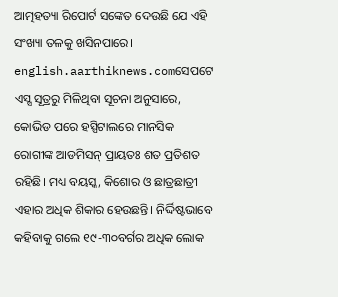ଆତ୍ମହତ୍ୟା ରିପୋର୍ଟ ସଙ୍କେତ ଦେଉଛି ଯେ ଏହି ସଂଖ୍ୟା ତଳକୁ ଖସିନପାରେ।
english.aarthiknews.comସେପଟେ ଏସ୍ସ ସୂତ୍ରରୁ ମିଳିଥିବା ସୂଚନା ଅନୁସାରେ, କୋଭିଡ ପରେ ହସ୍ପିଟାଲରେ ମାନସିକ ରୋଗୀଙ୍କ ଆଡମିସନ୍ ପ୍ରାୟତଃ ଶତ ପ୍ରତିଶତ ରହିଛି। ମଧ୍ୟ ବୟସ୍କ, କିଶୋର ଓ ଛାତ୍ରଛାତ୍ରୀ ଏହାର ଅଧିକ ଶିକାର ହେଉଛନ୍ତି। ନିର୍ଦ୍ଦିଷ୍ଟଭାବେ କହିବାକୁ ଗଲେ ୧୯-୩୦ବର୍ଗର ଅଧିକ ଲୋକ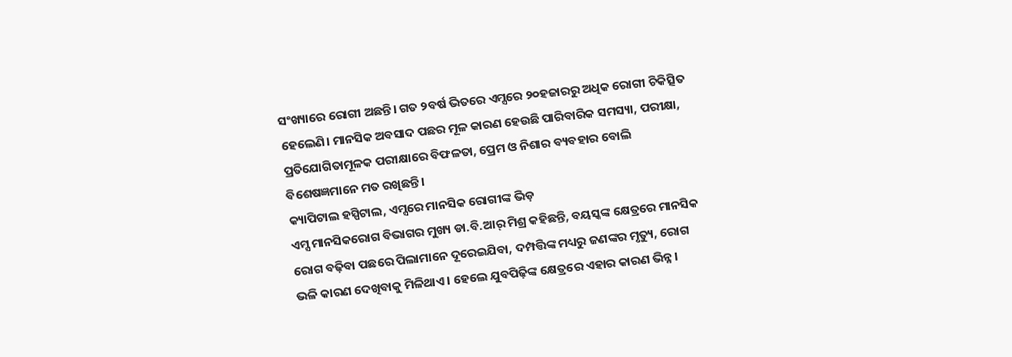ସଂଖ୍ୟାରେ ରୋଗୀ ଅଛନ୍ତି। ଗତ ୨ବର୍ଷ ଭିତରେ ଏମ୍ସରେ ୨୦ହଜାରରୁ ଅଧିକ ରୋଗୀ ଚିକିତ୍ସିତ ହେଲେଣି। ମାନସିକ ଅବସାଦ ପଛର ମୂଳ କାରଣ ହେଉଛି ପାରିବାରିକ ସମସ୍ୟା, ପରୀକ୍ଷା, ପ୍ରତିଯୋଗିତାମୂଳକ ପରୀକ୍ଷାରେ ବିଫଳତା, ପ୍ରେମ ଓ ନିଶାର ବ୍ୟବହାର ବୋଲି ବିଶେଷଜ୍ଞମାନେ ମତ ରଖିଛନ୍ତି।
କ୍ୟାପିଟାଲ ହସ୍ପିଟାଲ, ଏମ୍ସରେ ମାନସିକ ରୋଗୀଙ୍କ ଭିଡ଼
ଏମ୍ସ ମାନସିକରୋଗ ବିଭାଗର ମୁଖ୍ୟ ଡା.ବି.ଆର୍ ମିଶ୍ର କହିଛନ୍ତି, ବୟସ୍କଙ୍କ କ୍ଷେତ୍ରରେ ମାନସିକ ରୋଗ ବଢ଼ିବା ପଛରେ ପିଲାମାନେ ଦୂରେଇଯିବା, ଦମ୍ପତ୍ତିଙ୍କ ମଧ୍ୟରୁ ଜଣଙ୍କର ମୃତ୍ୟୁ, ରୋଗ ଭଳି କାରଣ ଦେଖିବାକୁ ମିଳିଥାଏ। ହେଲେ ଯୁବପିଢ଼ିଙ୍କ କ୍ଷେତ୍ରରେ ଏହାର କାରଣ ଭିନ୍ନ।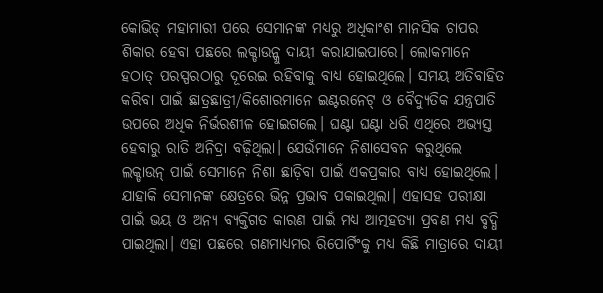କୋଭିଡ୍ ମହାମାରୀ ପରେ ସେମାନଙ୍କ ମଧ୍ୟରୁ ଅଧିକାଂଶ ମାନସିକ ଚାପର ଶିକାର ହେବା ପଛରେ ଲକ୍ଡାଉନ୍କୁ ଦାୟୀ କରାଯାଇପାରେ। ଲୋକମାନେ ହଠାତ୍ ପରସ୍ପରଠାରୁ ଦୂରେଇ ରହିବାକୁ ବାଧ୍ୟ ହୋଇଥିଲେ। ସମୟ ଅତିବାହିତ କରିବା ପାଇଁ ଛାତ୍ରଛାତ୍ରୀ/କିଶୋରମାନେ ଇଣ୍ଟରନେଟ୍ ଓ ବୈଦ୍ୟୁତିକ ଯନ୍ତ୍ରପାତି ଉପରେ ଅଧିକ ନିର୍ଭରଶୀଳ ହୋଇଗଲେ। ଘଣ୍ଟା ଘଣ୍ଟା ଧରି ଏଥିରେ ଅଭ୍ୟସ୍ତ ହେବାରୁ ରାତି ଅନିଦ୍ରା ବଢ଼ିଥିଲା। ଯେଉଁମାନେ ନିଶାସେବନ କରୁଥିଲେ ଲକ୍ଡାଉନ୍ ପାଇଁ ସେମାନେ ନିଶା ଛାଡ଼ିବା ପାଇଁ ଏକପ୍ରକାର ବାଧ୍ୟ ହୋଇଥିଲେ। ଯାହାକି ସେମାନଙ୍କ କ୍ଷେତ୍ରରେ ଭିନ୍ନ ପ୍ରଭାବ ପକାଇଥିଲା। ଏହାସହ ପରୀକ୍ଷା ପାଇଁ ଭୟ ଓ ଅନ୍ୟ ବ୍ୟକ୍ତିଗତ କାରଣ ପାଇଁ ମଧ୍ୟ ଆତ୍ମହତ୍ୟା ପ୍ରବଣ ମଧ୍ୟ ବୃଦ୍ଧି ପାଇଥିଲା। ଏହା ପଛରେ ଗଣମାଧ୍ୟମର ରିପୋର୍ଟିଂକୁ ମଧ୍ୟ କିଛି ମାତ୍ରାରେ ଦାୟୀ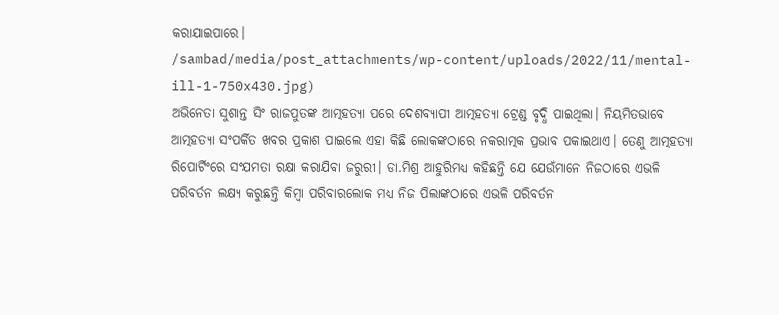କରାଯାଇପାରେ।
/sambad/media/post_attachments/wp-content/uploads/2022/11/mental-ill-1-750x430.jpg)
ଅଭିନେତା ସୁଶାନ୍ତ ସିଂ ରାଜପୁତଙ୍କ ଆତ୍ମହତ୍ୟା ପରେ ଦେଶବ୍ୟାପୀ ଆତ୍ମହତ୍ୟା ଟ୍ରେଣ୍ଡ ବୃଦ୍ଧି ପାଇଥିଲା। ନିୟମିତଭାବେ ଆତ୍ମହତ୍ୟା ସଂପର୍କିତ ଖବର ପ୍ରକାଶ ପାଇଲେ ଏହା କିଛି ଲୋକଙ୍କଠାରେ ନକରାତ୍ମକ ପ୍ରଭାବ ପକାଇଥାଏ। ତେଣୁ ଆତ୍ମହତ୍ୟା ରିପୋର୍ଟିଂରେ ସଂଯମତା ରକ୍ଷା କରାଯିବା ଜରୁରୀ। ଡା.ମିଶ୍ର ଆହୁରିମଧ୍ୟ କହିଛନ୍ତି ଯେ ଯେଉଁମାନେ ନିଜଠାରେ ଏଭଳି ପରିବର୍ତନ ଲକ୍ଷ୍ୟ କରୁଛନ୍ତି କିମ୍ବା ପରିବାରଲୋକ ମଧ୍ୟ ନିଜ ପିଲାଙ୍କଠାରେ ଏଭଳି ପରିବର୍ତନ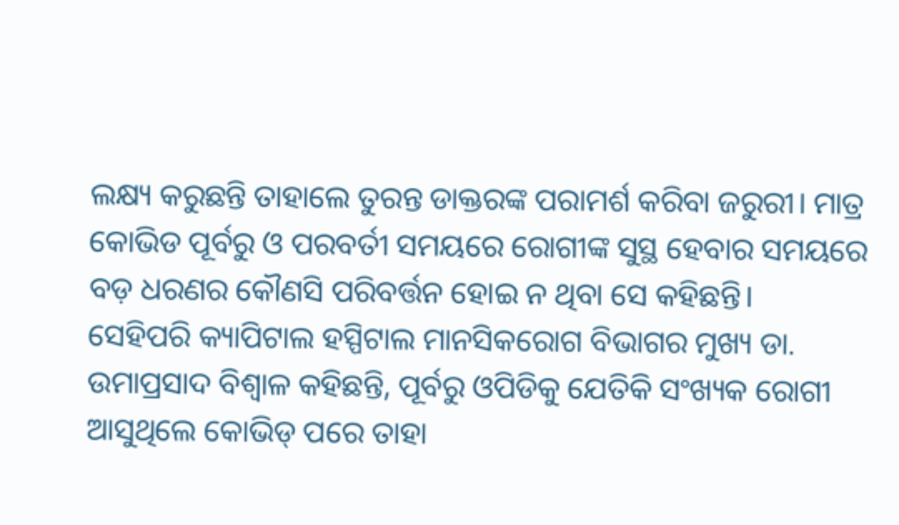ଲକ୍ଷ୍ୟ କରୁଛନ୍ତି ତାହାଲେ ତୁରନ୍ତ ଡାକ୍ତରଙ୍କ ପରାମର୍ଶ କରିବା ଜରୁରୀ। ମାତ୍ର କୋଭିଡ ପୂର୍ବରୁ ଓ ପରବର୍ତୀ ସମୟରେ ରୋଗୀଙ୍କ ସୁସ୍ଥ ହେବାର ସମୟରେ ବଡ଼ ଧରଣର କୌଣସି ପରିବର୍ତ୍ତନ ହୋଇ ନ ଥିବା ସେ କହିଛନ୍ତି।
ସେହିପରି କ୍ୟାପିଟାଲ ହସ୍ପିଟାଲ ମାନସିକରୋଗ ବିଭାଗର ମୁଖ୍ୟ ଡା. ଉମାପ୍ରସାଦ ବିଶ୍ବାଳ କହିଛନ୍ତି, ପୂର୍ବରୁ ଓପିଡିକୁ ଯେତିକି ସଂଖ୍ୟକ ରୋଗୀ ଆସୁଥିଲେ କୋଭିଡ୍ ପରେ ତାହା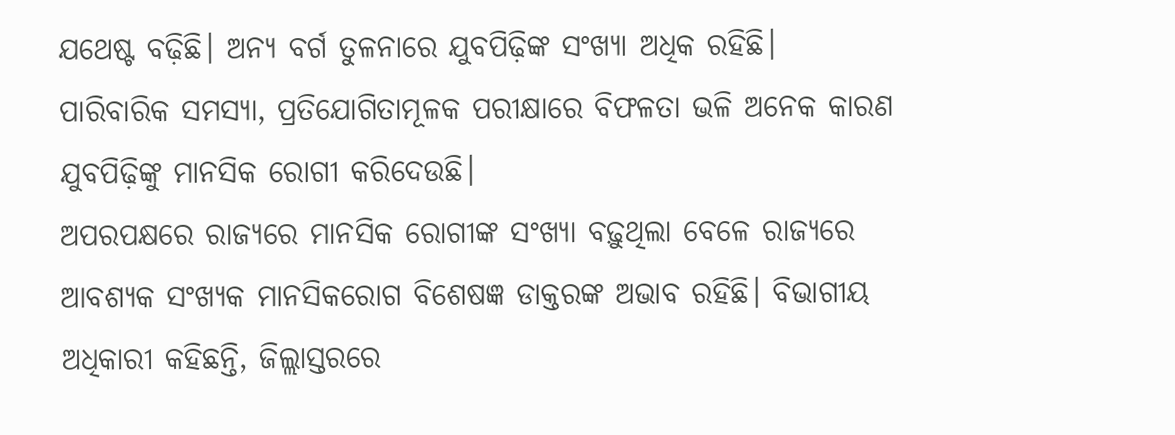ଯଥେଷ୍ଟ ବଢ଼ିଛି। ଅନ୍ୟ ବର୍ଗ ତୁଳନାରେ ଯୁବପିଢ଼ିଙ୍କ ସଂଖ୍ୟା ଅଧିକ ରହିଛି। ପାରିବାରିକ ସମସ୍ୟା, ପ୍ରତିଯୋଗିତାମୂଳକ ପରୀକ୍ଷାରେ ବିଫଳତା ଭଳି ଅନେକ କାରଣ ଯୁବପିଢ଼ିଙ୍କୁ ମାନସିକ ରୋଗୀ କରିଦେଉଛି।
ଅପରପକ୍ଷରେ ରାଜ୍ୟରେ ମାନସିକ ରୋଗୀଙ୍କ ସଂଖ୍ୟା ବଢ଼ୁଥିଲା ବେଳେ ରାଜ୍ୟରେ ଆବଶ୍ୟକ ସଂଖ୍ୟକ ମାନସିକରୋଗ ବିଶେଷଜ୍ଞ ଡାକ୍ତରଙ୍କ ଅଭାବ ରହିଛି। ବିଭାଗୀୟ ଅଧିକାରୀ କହିଛନ୍ତି, ଜିଲ୍ଲାସ୍ତରରେ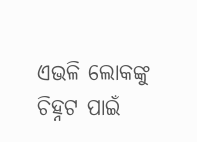ଏଭଳି ଲୋକଙ୍କୁ ଚିହ୍ନଟ ପାଇଁ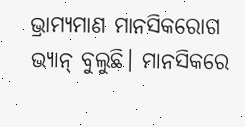ଭ୍ରାମ୍ୟମାଣ ମାନସିକରୋଗ ଭ୍ୟାନ୍ ବୁଲୁଛି। ମାନସିକରେ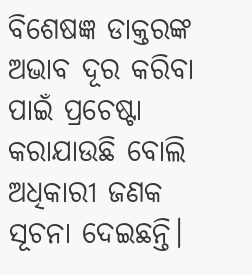ବିଶେଷଜ୍ଞ ଡାକ୍ତରଙ୍କ ଅଭାବ ଦୂର କରିବା ପାଇଁ ପ୍ରଚେଷ୍ଟା କରାଯାଉଛି ବୋଲି ଅଧିକାରୀ ଜଣକ ସୂଚନା ଦେଇଛନ୍ତି।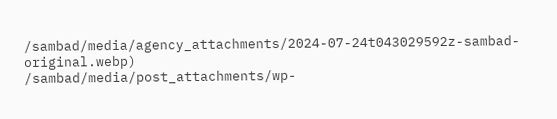/sambad/media/agency_attachments/2024-07-24t043029592z-sambad-original.webp)
/sambad/media/post_attachments/wp-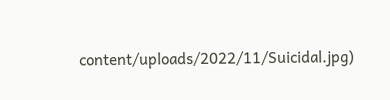content/uploads/2022/11/Suicidal.jpg)